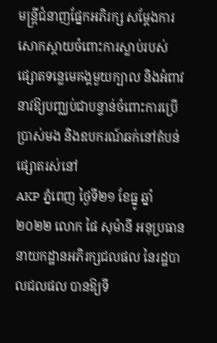មន្ត្រីជំនាញផ្នែកអភិរក្ស សម្តែងការសោកស្តាយចំពោះការស្លាប់របស់ផ្សោតទន្លេមេគង្គមួយក្បាល និងអំពាវនាវឱ្យបញ្ឈប់ជាបន្ទាន់ចំពោះការប្រើប្រាស់មង និងឧបករណ៍ឆក់នៅតំបន់ផ្សោតរស់នៅ
AKP ភ្នំពេញ ថ្ងៃទី២១ ខែធ្នូ ឆ្នាំ២០២២ លោក ផៃ សុម៉ានី អនុប្រធាននាយកដ្ឋានអភិរក្សជលផល នៃរដ្ឋបាលជលផល បានឱ្យទី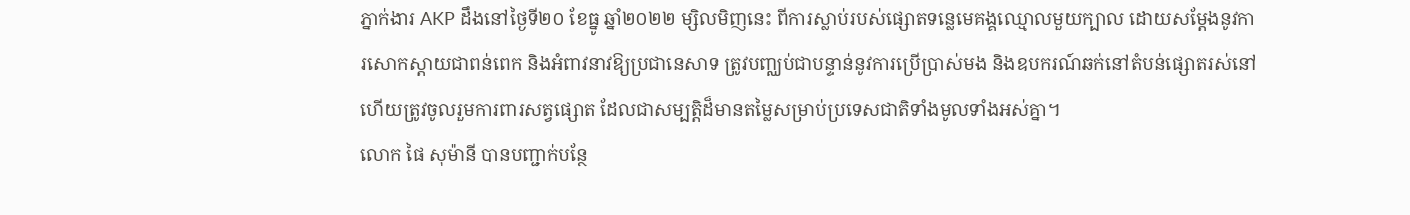ភ្នាក់ងារ AKP ដឹងនៅថ្ងៃទី២០ ខែធ្នូ ឆ្នាំ២០២២ ម្សិលមិញនេះ ពីការស្លាប់របស់ផ្សោតទន្លេមេគង្គឈ្មោលមួយក្បាល ដោយសម្តែងនូវការសោកស្តាយជាពន់ពេក និងអំពាវនាវឱ្យប្រជានេសាទ ត្រូវបញ្ឈប់ជាបន្ទាន់នូវការប្រើប្រាស់មង និងឧបករណ៍ឆក់នៅតំបន់ផ្សោតរស់នៅ ហើយត្រូវចូលរួមការពារសត្វផ្សោត ដែលជាសម្បត្តិដ៏មានតម្លៃសម្រាប់ប្រទេសជាតិទាំងមូលទាំងអស់គ្នា។
លោក ផៃ សុម៉ានី បានបញ្ជាក់បន្ថែ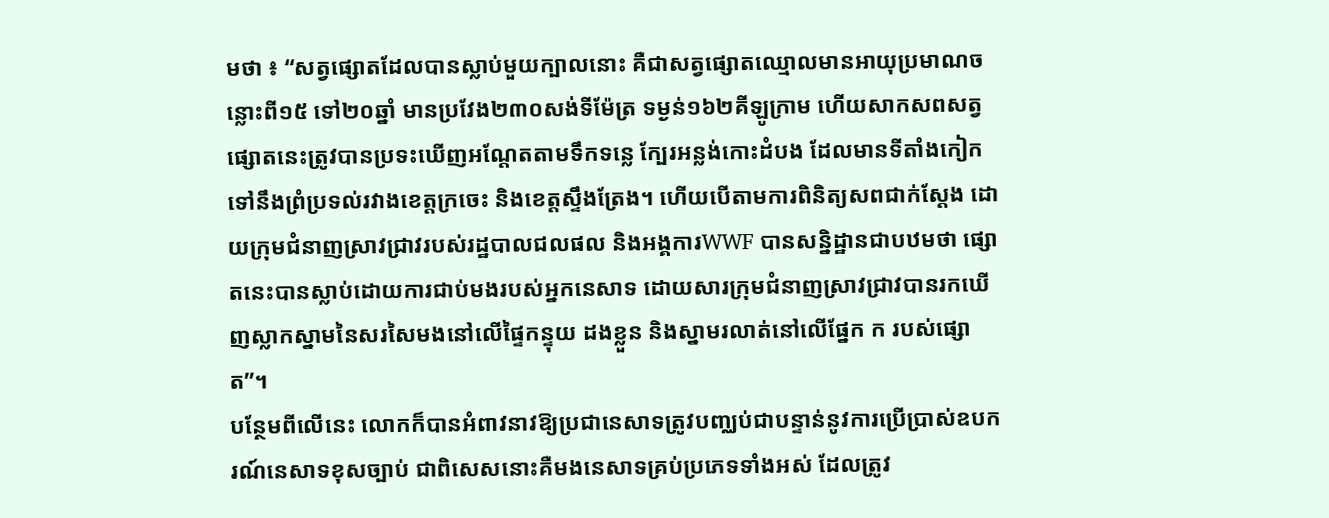មថា ៖ “សត្វផ្សោតដែលបានស្លាប់មួយក្បាលនោះ គឺជាសត្វផ្សោតឈ្មោលមានអាយុប្រមាណចន្លោះពី១៥ ទៅ២០ឆ្នាំ មានប្រវែង២៣០សង់ទីម៉ែត្រ ទម្ងន់១៦២គីឡូក្រាម ហើយសាកសពសត្វផ្សោតនេះត្រូវបានប្រទះឃើញអណ្តែតតាមទឹកទន្លេ ក្បែរអន្លង់កោះដំបង ដែលមានទីតាំងកៀកទៅនឹងព្រំប្រទល់រវាងខេត្តក្រចេះ និងខេត្តស្ទឹងត្រែង។ ហើយបើតាមការពិនិត្យសពជាក់ស្តែង ដោយក្រុមជំនាញស្រាវជ្រាវរបស់រដ្ឋបាលជលផល និងអង្គការWWF បានសន្និដ្ឋានជាបឋមថា ផ្សោតនេះបានស្លាប់ដោយការជាប់មងរបស់អ្នកនេសាទ ដោយសារក្រុមជំនាញស្រាវជ្រាវបានរកឃើញស្លាកស្នាមនៃសរសៃមងនៅលើផ្ទៃកន្ទុយ ដងខ្លួន និងស្នាមរលាត់នៅលើផ្នែក ក របស់ផ្សោត”។
បន្ថែមពីលើនេះ លោកក៏បានអំពាវនាវឱ្យប្រជានេសាទត្រូវបញ្ឈប់ជាបន្ទាន់នូវការប្រើប្រាស់ឧបករណ៍នេសាទខុសច្បាប់ ជាពិសេសនោះគឺមងនេសាទគ្រប់ប្រភេទទាំងអស់ ដែលត្រូវ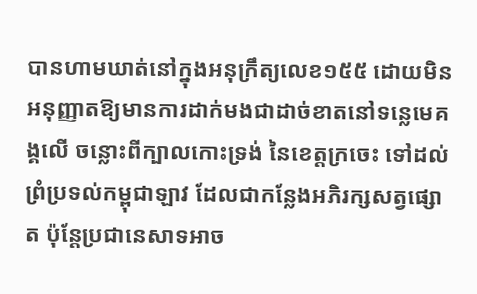បានហាមឃាត់នៅក្នុងអនុក្រឹត្យលេខ១៥៥ ដោយមិនអនុញ្ញាតឱ្យមានការដាក់មងជាដាច់ខាតនៅទន្លេមេគង្គលើ ចន្លោះពីក្បាលកោះទ្រង់ នៃខេត្តក្រចេះ ទៅដល់ព្រំប្រទល់កម្ពុជាឡាវ ដែលជាកន្លែងអភិរក្សសត្វផ្សោត ប៉ុន្តែប្រជានេសាទអាច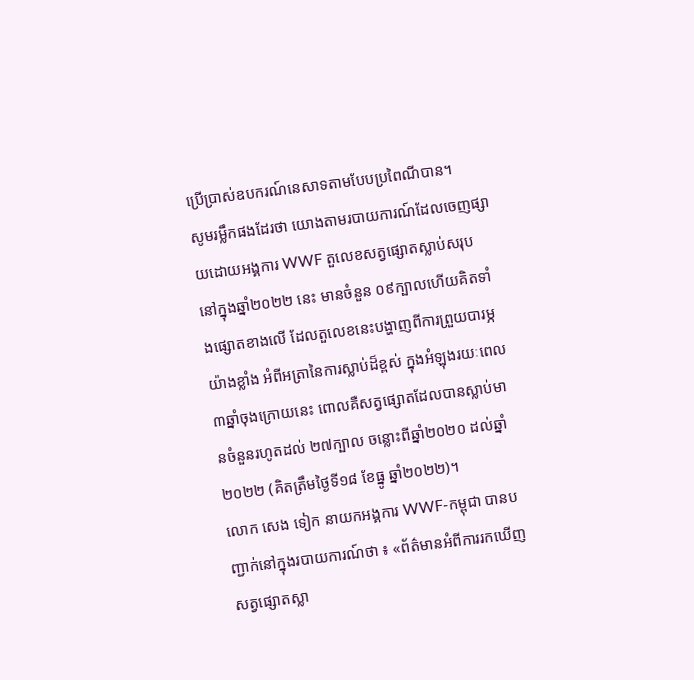ប្រើប្រាស់ឧបករណ៍នេសាទតាមបែបប្រពៃណីបាន។
សូមរម្លឹកផងដែរថា យោងតាមរបាយការណ៍ដែលចេញផ្សាយដោយអង្គការ WWF តួលេខសត្វផ្សោតស្លាប់សរុប នៅក្នុងឆ្នាំ២០២២ នេះ មានចំនួន ០៩ក្បាលហើយគិតទាំងផ្សោតខាងលើ ដែលតួលេខនេះបង្ហាញពីការព្រួយបារម្ភយ៉ាងខ្លាំង អំពីអត្រានៃការស្លាប់ដ៏ខ្ពស់ ក្នុងអំឡុងរយៈពេល ៣ឆ្នាំចុងក្រោយនេះ ពោលគឺសត្វផ្សោតដែលបានស្លាប់មានចំនួនរហូតដល់ ២៧ក្បាល ចន្លោះពីឆ្នាំ២០២០ ដល់ឆ្នាំ២០២២ (គិតត្រឹមថ្ងៃទី១៨ ខែធ្នូ ឆ្នាំ២០២២)។
លោក សេង ទៀក នាយកអង្គការ WWF-កម្ពុជា បានបញ្ជាក់នៅក្នុងរបាយការណ៍ថា ៖ «ព័ត៌មានអំពីការរកឃើញសត្វផ្សោតស្លា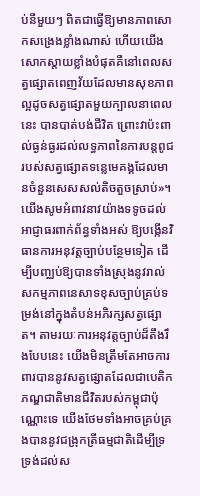ប់នីមួយៗ ពិតជាធ្វើឱ្យមានភាពសោកសង្រេងខ្លាំងណាស់ ហើយយើងសោកស្តាយខ្លាំងបំផុតគឺនៅពេលសត្វផ្សោតពេញវ័យដែលមានសុខភាពល្អដូចសត្វផ្សោតមួយក្បាលនាពេលនេះ បានបាត់បង់ជីវិត ព្រោះវាប៉ះពាល់ធ្ងន់ធ្ងរដល់លទ្ធភាពនៃការបន្តពូជរបស់សត្វផ្សោតទន្លេមេគង្គដែលមានចំនួនសេសសល់តិចតួចស្រាប់»។
យើងសូមអំពាវនាវយ៉ាងទទូចដល់អាជ្ញាធរពាក់ព័ន្ធទាំងអស់ ឱ្យបង្កើនវិធានការអនុវត្តច្បាប់បន្ថែមទៀត ដើម្បីបញ្ឈប់ឱ្យបានទាំងស្រុងនូវរាល់សកម្មភាពនេសាទខុសច្បាប់គ្រប់ទម្រង់នៅក្នុងតំបន់អភិរក្សសត្វផ្សោត។ តាមរយៈការអនុវត្តច្បាប់ដ៏តឹងរឹងបែបនេះ យើងមិនត្រឹមតែអាចការពារបាននូវសត្វផ្សោតដែលជាបេតិកភណ្ឌជាតិមានជីវិតរបស់កម្ពុជាប៉ុណ្ណោះទេ យើងថែមទាំងអាចគ្រប់គ្រងបាននូវជង្រុកត្រីធម្មជាតិដើម្បីទ្រទ្រង់ដល់ស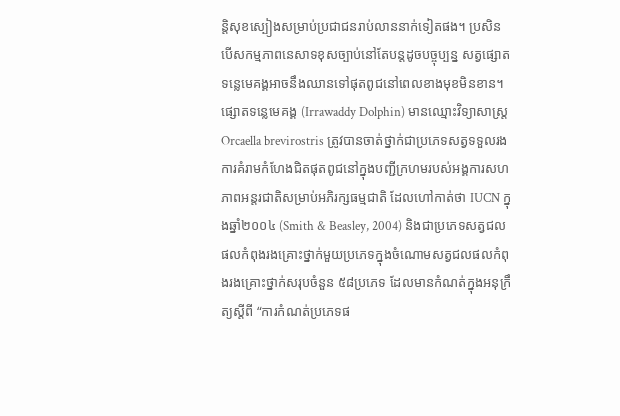ន្តិសុខស្បៀងសម្រាប់ប្រជាជនរាប់លាននាក់ទៀតផង។ ប្រសិនបើសកម្មភាពនេសាទខុសច្បាប់នៅតែបន្តដូចបច្ចុប្បន្ន សត្វផ្សោតទន្លេមេគង្គអាចនឹងឈានទៅផុតពូជនៅពេលខាងមុខមិនខាន។
ផ្សោតទន្លេមេគង្គ (Irrawaddy Dolphin) មានឈ្មោះវិទ្យាសាស្រ្ត Orcaella brevirostris ត្រូវបានចាត់ថ្នាក់ជាប្រភេទសត្វទទួលរងការគំរាមកំហែងជិតផុតពូជនៅក្នុងបញ្ជីក្រហមរបស់អង្គការសហភាពអន្តរជាតិសម្រាប់អភិរក្សធម្មជាតិ ដែលហៅកាត់ថា IUCN ក្នុងឆ្នាំ២០០៤ (Smith & Beasley, 2004) និងជាប្រភេទសត្វជលផលកំពុងរងគ្រោះថ្នាក់មួយប្រភេទក្នុងចំណោមសត្វជលផលកំពុងរងគ្រោះថ្នាក់សរុបចំនួន ៥៨ប្រភេទ ដែលមានកំណត់ក្នុងអនុក្រឹត្យស្តីពី “ការកំណត់ប្រភេទផ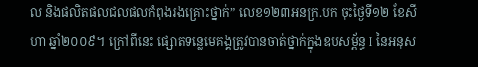ល និងផលិតផលជលផលកំពុងរងគ្រោះថ្នាក់” លេខ១២៣អនក្រ.បក ចុះថ្ងៃទី១២ ខែសីហា ឆ្នាំ២០០៩។ ក្រៅពីនេះ ផ្សោតទន្លេមេគង្គត្រូវបានចាត់ថ្នាក់ក្នុងឧបសម្ព័ន្ធ I នៃអនុស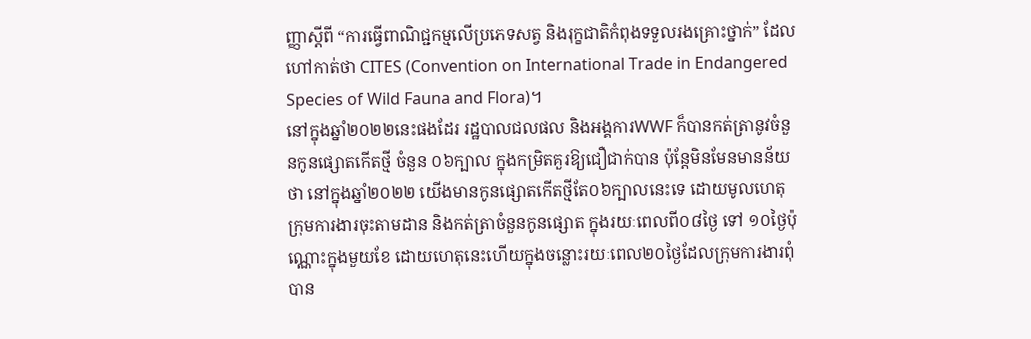ញ្ញាស្តីពី “ការធ្វើពាណិជ្ជកម្មលើប្រភេទសត្វ និងរុក្ខជាតិកំពុងទទួលរងគ្រោះថ្នាក់” ដែលហៅកាត់ថា CITES (Convention on International Trade in Endangered Species of Wild Fauna and Flora)។
នៅក្នុងឆ្នាំ២០២២នេះផងដែរ រដ្ឋបាលជលផល និងអង្គការWWF ក៏បានកត់ត្រានូវចំនួនកូនផ្សោតកើតថ្មី ចំនួន ០៦ក្បាល ក្នុងកម្រិតគួរឱ្យជឿជាក់បាន ប៉ុន្តែមិនមែនមានន័យថា នៅក្នុងឆ្នាំ២០២២ យើងមានកូនផ្សោតកើតថ្មីតែ០៦ក្បាលនេះទេ ដោយមូលហេតុក្រុមការងារចុះតាមដាន និងកត់ត្រាចំនួនកូនផ្សោត ក្នុងរយៈពេលពី០៨ថ្ងៃ ទៅ ១០ថ្ងៃប៉ុណ្ណោះក្នុងមួយខែ ដោយហេតុនេះហើយក្នុងចន្លោះរយៈពេល២០ថ្ងៃដែលក្រុមការងារពុំបាន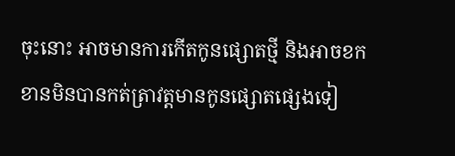ចុះនោះ អាចមានការកើតកូនផ្សោតថ្មី និងអាចខកខានមិនបានកត់ត្រាវត្តមានកូនផ្សោតផ្សេងទៀ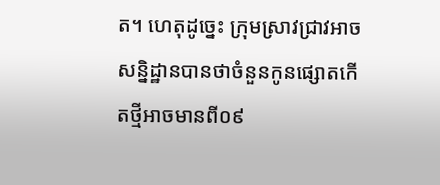ត។ ហេតុដូច្នេះ ក្រុមស្រាវជ្រាវអាចសន្និដ្ឋានបានថាចំនួនកូនផ្សោតកើតថ្មីអាចមានពី០៩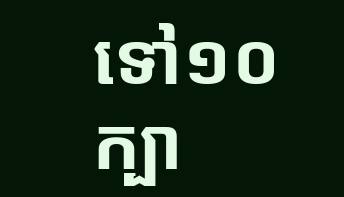ទៅ១០ក្បា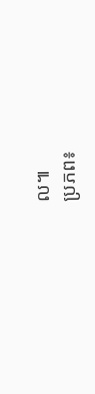ល៕
ប្រភព៖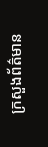ក្រសួងព័ត៌មាន